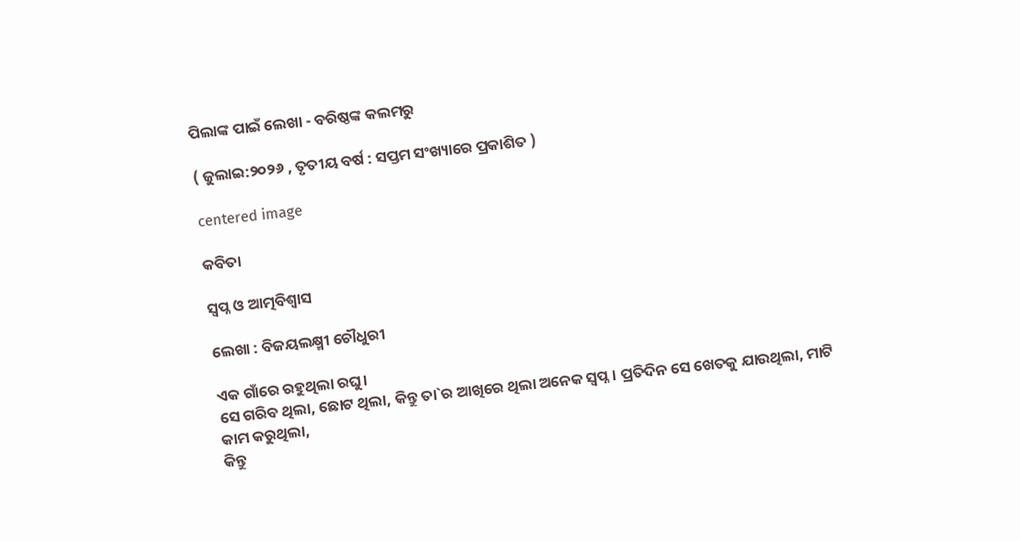ପିଲାଙ୍କ ପାଇଁ ଲେଖା - ବରିଷ୍ଠଙ୍କ କଲମରୁ

( ଜୁଲାଇ:୨୦୨୬ , ତୃତୀୟ ବର୍ଷ : ସପ୍ତମ ସଂଖ୍ୟାରେ ପ୍ରକାଶିତ )

centered image

କବିତା

ସ୍ୱପ୍ନ ଓ ଆତ୍ମବିଶ୍ୱାସ

ଲେଖା : ବିଜୟଲକ୍ଷ୍ମୀ ଚୌଧୁରୀ

ଏକ ଗାଁରେ ରହୁଥିଲା ରଘୁ।
ସେ ଗରିବ ଥିଲା, ଛୋଟ ଥିଲା, କିନ୍ତୁ ତା`ର ଆଖିରେ ଥିଲା ଅନେକ ସ୍ୱପ୍ନ। ପ୍ରତିଦିନ ସେ ଖେତକୁ ଯାଉଥିଲା, ମାଟି କାମ କରୁଥିଲା,
କିନ୍ତୁ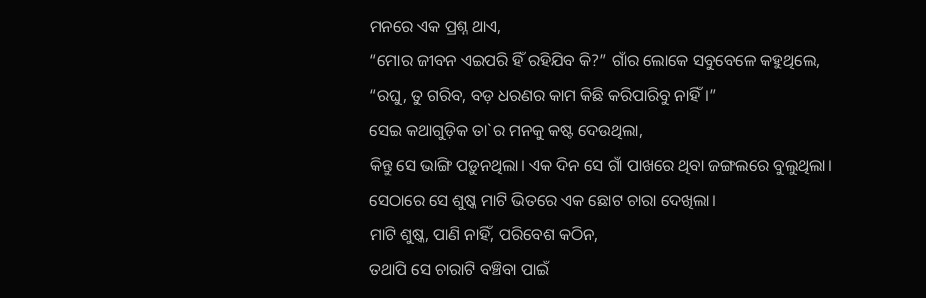ମନରେ ଏକ ପ୍ରଶ୍ନ ଥାଏ,
“ମୋର ଜୀବନ ଏଇପରି ହିଁ ରହିଯିବ କି?” ଗାଁର ଲୋକେ ସବୁବେଳେ କହୁଥିଲେ,
“ରଘୁ, ତୁ ଗରିବ, ବଡ଼ ଧରଣର କାମ କିଛି କରିପାରିବୁ ନାହିଁ।”
ସେଇ କଥାଗୁଡ଼ିକ ତା`ର ମନକୁ କଷ୍ଟ ଦେଉଥିଲା,
କିନ୍ତୁ ସେ ଭାଙ୍ଗି ପଡ଼ୁନଥିଲା। ଏକ ଦିନ ସେ ଗାଁ ପାଖରେ ଥିବା ଜଙ୍ଗଲରେ ବୁଲୁଥିଲା।
ସେଠାରେ ସେ ଶୁଷ୍କ ମାଟି ଭିତରେ ଏକ ଛୋଟ ଚାରା ଦେଖିଲା।
ମାଟି ଶୁଷ୍କ, ପାଣି ନାହିଁ, ପରିବେଶ କଠିନ,
ତଥାପି ସେ ଚାରାଟି ବଞ୍ଚିବା ପାଇଁ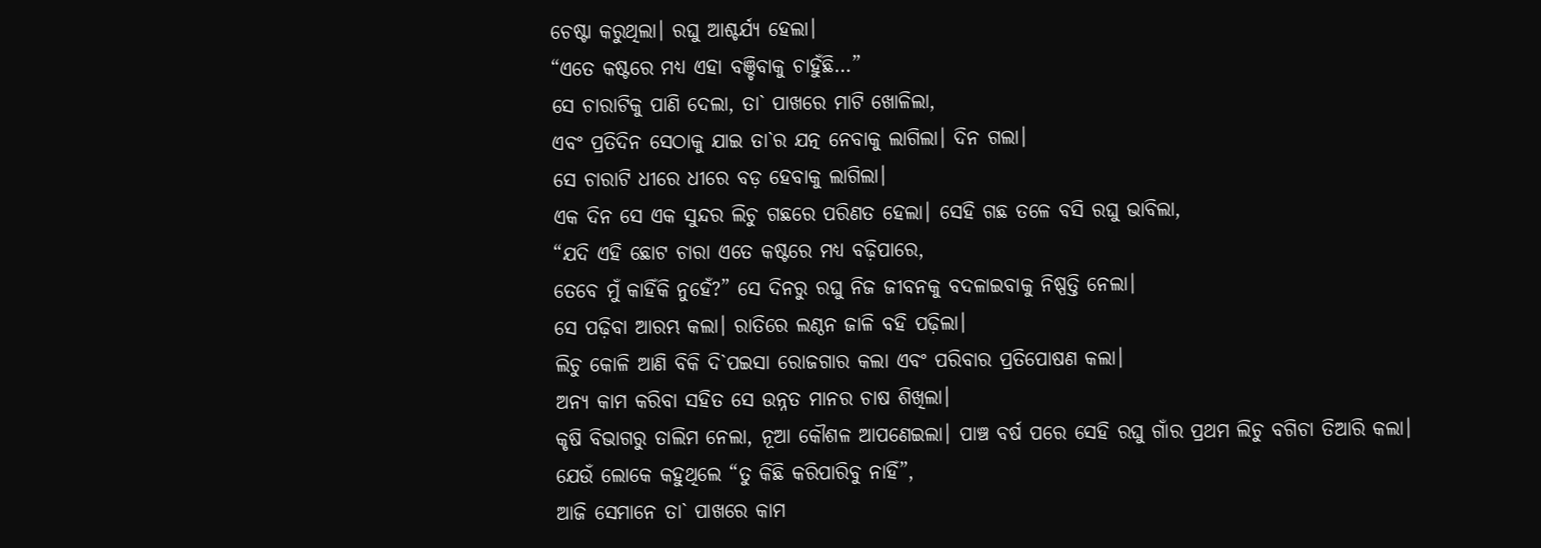ଚେଷ୍ଟା କରୁଥିଲା। ରଘୁ ଆଶ୍ଚର୍ଯ୍ୟ ହେଲା।
“ଏତେ କଷ୍ଟରେ ମଧ୍ୟ ଏହା ବଞ୍ଚିବାକୁ ଚାହୁଁଛି…”
ସେ ଚାରାଟିକୁ ପାଣି ଦେଲା, ତା` ପାଖରେ ମାଟି ଖୋଳିଲା,
ଏବଂ ପ୍ରତିଦିନ ସେଠାକୁ ଯାଇ ତା`ର ଯତ୍ନ ନେବାକୁ ଲାଗିଲା। ଦିନ ଗଲା।
ସେ ଚାରାଟି ଧୀରେ ଧୀରେ ବଡ଼ ହେବାକୁ ଲାଗିଲା।
ଏକ ଦିନ ସେ ଏକ ସୁନ୍ଦର ଲିଚୁ ଗଛରେ ପରିଣତ ହେଲା। ସେହି ଗଛ ତଳେ ବସି ରଘୁ ଭାବିଲା,
“ଯଦି ଏହି ଛୋଟ ଚାରା ଏତେ କଷ୍ଟରେ ମଧ୍ୟ ବଢ଼ିପାରେ,
ତେବେ ମୁଁ କାହିଁକି ନୁହେଁ?” ସେ ଦିନରୁ ରଘୁ ନିଜ ଜୀବନକୁ ବଦଳାଇବାକୁ ନିଷ୍ପତ୍ତି ନେଲା।
ସେ ପଢ଼ିବା ଆରମ୍ଭ କଲା। ରାତିରେ ଲଣ୍ଠନ ଜାଳି ବହି ପଢ଼ିଲା।
ଲିଚୁ କୋଳି ଆଣି ବିକି ଦି`ପଇସା ରୋଜଗାର କଲା ଏବଂ ପରିବାର ପ୍ରତିପୋଷଣ କଲା।
ଅନ୍ୟ କାମ କରିବା ସହିତ ସେ ଉନ୍ନତ ମାନର ଚାଷ ଶିଖିଲା।
କୃଷି ବିଭାଗରୁ ତାଲିମ ନେଲା, ନୂଆ କୌଶଳ ଆପଣେଇଲା। ପାଞ୍ଚ ବର୍ଷ ପରେ ସେହି ରଘୁ ଗାଁର ପ୍ରଥମ ଲିଚୁ ବଗିଚା ତିଆରି କଲା।
ଯେଉଁ ଲୋକେ କହୁଥିଲେ “ତୁ କିଛି କରିପାରିବୁ ନାହିଁ”,
ଆଜି ସେମାନେ ତା` ପାଖରେ କାମ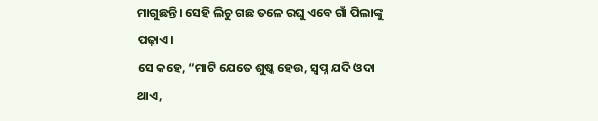ମାଗୁଛନ୍ତି। ସେହି ଲିଚୁ ଗଛ ତଳେ ରଘୁ ଏବେ ଗାଁ ପିଲାଙ୍କୁ ପଢ଼ାଏ।
ସେ କହେ, “ମାଟି ଯେତେ ଶୁଷ୍କ ହେଉ, ସ୍ୱପ୍ନ ଯଦି ଓଦା ଥାଏ,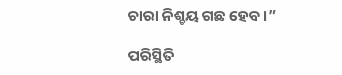ଚାରା ନିଶ୍ଚୟ ଗଛ ହେବ।”

ପରିସ୍ଥିତି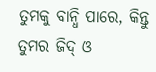ତୁମକୁ ବାନ୍ଧି ପାରେ, କିନ୍ତୁ ତୁମର ଜିଦ୍ ଓ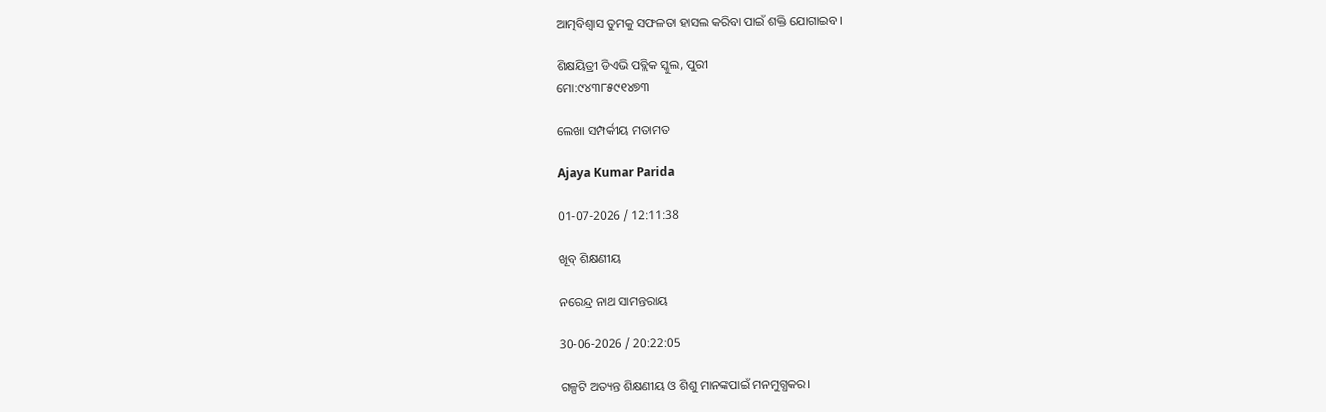ଆତ୍ମବିଶ୍ୱାସ ତୁମକୁ ସଫଳତା ହାସଲ କରିବା ପାଇଁ ଶକ୍ତି ଯୋଗାଇବ।

ଶିକ୍ଷୟିତ୍ରୀ ଡିଏଭି ପବ୍ଲିକ ସ୍କୁଲ, ପୁରୀ
ମୋ:୯୪୩୮୫୯୧୪୭୩

ଲେଖା ସମ୍ପର୍କୀୟ ମତାମତ

Ajaya Kumar Parida

01-07-2026 / 12:11:38

ଖୂବ୍ ଶିକ୍ଷଣୀୟ

ନରେନ୍ଦ୍ର ନାଥ ସାମନ୍ତରାୟ

30-06-2026 / 20:22:05

ଗଳ୍ପଟି ଅତ୍ୟନ୍ତ ଶିକ୍ଷଣୀୟ ଓ ଶିଶୁ ମାନଙ୍କପାଇଁ ମନମୁଗ୍ଧକର।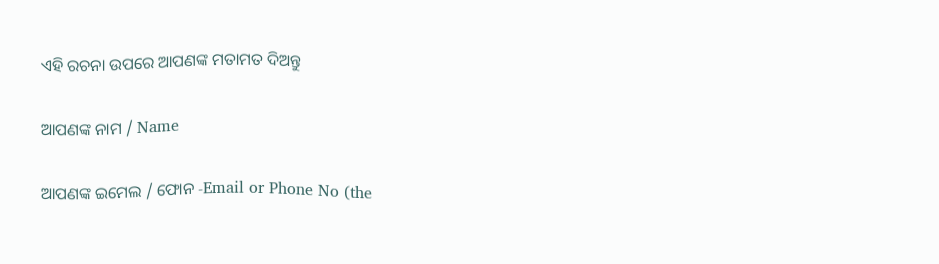ଏହି ରଚନା ଉପରେ ଆପଣଙ୍କ ମତାମତ ଦିଅନ୍ତୁ

ଆପଣଙ୍କ ନାମ / Name

ଆପଣଙ୍କ ଇମେଲ / ଫୋନ -Email or Phone No (the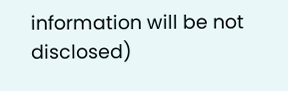information will be not disclosed)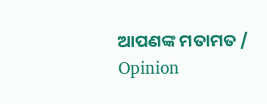ଆପଣଙ୍କ ମତାମତ / Opinion